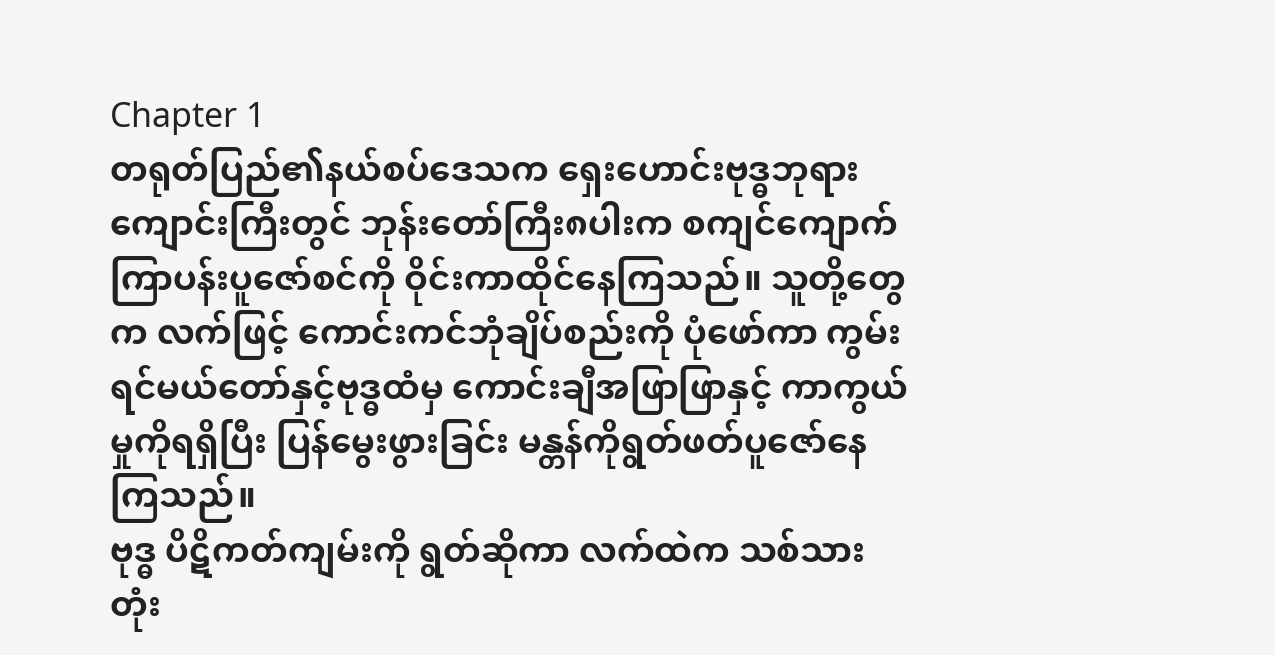Chapter 1
တရုတ်ပြည်၏နယ်စပ်ဒေသက ရှေးဟောင်းဗုဒ္ဓဘုရားကျောင်းကြီးတွင် ဘုန်းတော်ကြီး၈ပါးက စကျင်ကျောက် ကြာပန်းပူဇော်စင်ကို ဝိုင်းကာထိုင်နေကြသည်။ သူတို့တွေက လက်ဖြင့် ကောင်းကင်ဘုံချိပ်စည်းကို ပုံဖော်ကာ ကွမ်းရင်မယ်တော်နှင့်ဗုဒ္ဓထံမှ ကောင်းချီအဖြာဖြာနှင့် ကာကွယ်မှုကိုရရှိပြီး ပြန်မွေးဖွားခြင်း မန္တန်ကိုရွတ်ဖတ်ပူဇော်နေကြသည်။
ဗုဒ္ဓ ပိဋိကတ်ကျမ်းကို ရွတ်ဆိုကာ လက်ထဲက သစ်သားတုံး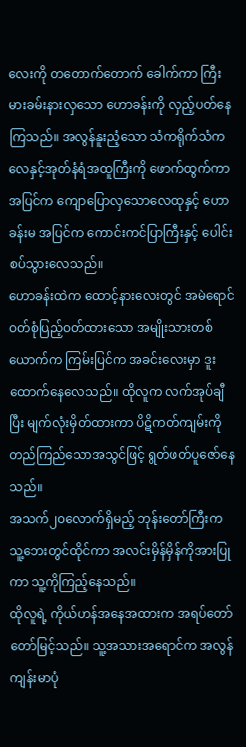လေးကို တတောက်တောက် ခေါက်ကာ ကြီးမားခမ်းနားလှသော ဟောခန်းကို လှည့်ပတ်နေကြသည်။ အလွန်နူးညံ့သော သံကရိုက်သံက လေနှင့်အုတ်နံရံအထူကြီးကို ဖောက်ထွက်ကာ အပြင်က ကျောပြောလှသောလေထုနှင့် ဟောခန်းမ အပြင်က ကောင်းကင်ပြာကြီးနှင့် ပေါင်းစပ်သွားလေသည်။
ဟောခန်းထဲက ထောင့်နားလေးတွင် အမဲရောင်ဝတ်စုံပြည့်ဝတ်ထားသော အမျိုးသားတစ်ယောက်က ကြမ်းပြင်က အခင်းလေးမှာ ဒူးထောက်နေလေသည်။ ထိုလူက လက်အုပ်ချီပြီး မျက်လုံးမှိတ်ထားကာ ပိဋိကတ်ကျမ်းကို တည်ကြည်သောအသွင်ဖြင့် ရွတ်ဖတ်ပူဇော်နေသည်။
အသက်၂၀လောက်ရှိမည့် ဘုန်းတော်ကြီးက သူ့ဘေးတွင်ထိုင်ကာ အလင်းမှိန်မှိန်ကိုအားပြုကာ သူ့ကိုကြည့်နေသည်။
ထိုလူရဲ့ ကိုယ်ဟန်အနေအထားက အရပ်တော်တော်မြင့်သည်။ သူ့အသားအရောင်က အလွန်ကျန်းမာပုံ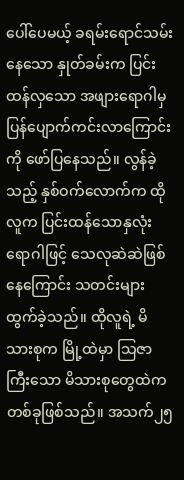ပေါ်ပေမယ့် ခရမ်းရောင်သမ်းနေသော နှုတ်ခမ်းက ပြင်းထန်လှသော အဖျားရောဂါမှ ပြန်ပျောက်ကင်းလာကြောင်းကို ဖော်ပြနေသည်။ လွန်ခဲ့သည့် နှစ်ဝက်လောက်က ထိုလူက ပြင်းထန်သောနှလုံးရောဂါဖြင့် သေလုဆဲဆဲဖြစ်နေကြောင်း သတင်းများထွက်ခဲ့သည်။ ထိုလူရဲ့ မိသားစုက မြို့ထဲမှာ သြဇာကြီးသော မိသားစုတွေထဲက တစ်ခုဖြစ်သည်။ အသက်၂၅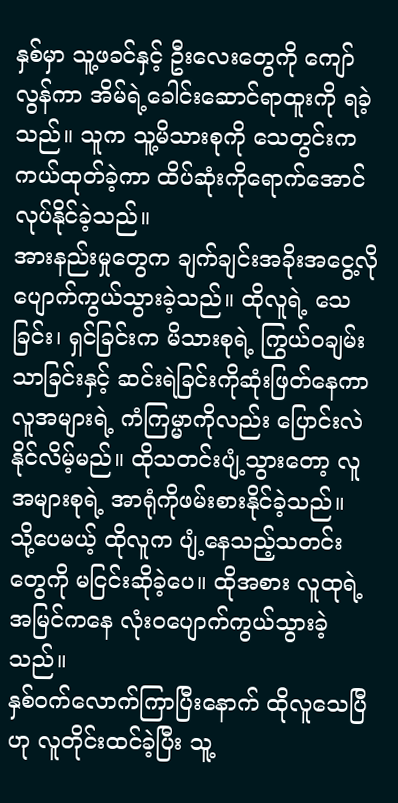နှစ်မှာ သူ့ဖခင်နှင့် ဦးလေးတွေကို ကျော်လွန်ကာ အိမ်ရဲ့ခေါင်းဆောင်ရာထူးကို ရခဲ့သည်။ သူက သူ့မိသားစုကို သေတွင်းက ကယ်ထုတ်ခဲ့ကာ ထိပ်ဆုံးကိုရောက်အောင် လုပ်နိုင်ခဲ့သည်။
အားနည်းမှုတွေက ချက်ချင်းအခိုးအငွေ့လို ပျောက်ကွယ်သွားခဲ့သည်။ ထိုလူရဲ့ သေခြင်း၊ ရှင်ခြင်းက မိသားစုရဲ့ ကြွယ်ဝချမ်းသာခြင်းနှင့် ဆင်းရဲခြင်းကိုဆုံးဖြတ်နေကာ လူအများရဲ့ ကံကြမ္မာကိုလည်း ပြောင်းလဲနိုင်လိမ့်မည်။ ထိုသတင်းပျံ့သွားတော့ လူအများစုရဲ့ အာရုံကိုဖမ်းစားနိုင်ခဲ့သည်။ သို့ပေမယ့် ထိုလူက ပျံ့နေသည့်သတင်းတွေကို မငြင်းဆိုခဲ့ပေ။ ထိုအစား လူထုရဲ့အမြင်ကနေ လုံးဝပျောက်ကွယ်သွားခဲ့သည်။
နှစ်ဝက်လောက်ကြာပြီးနောက် ထိုလူသေပြီဟု လူတိုင်းထင်ခဲ့ပြီး သူ့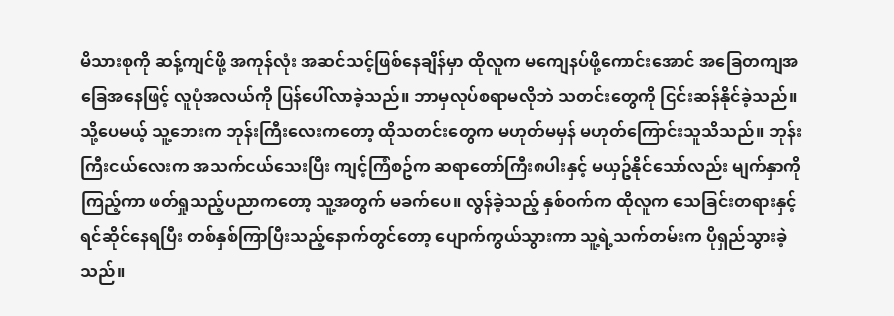မိသားစုကို ဆန့်ကျင်ဖို့ အကုန်လုံး အဆင်သင့်ဖြစ်နေချိန်မှာ ထိုလူက မကျေနပ်ဖို့ကောင်းအောင် အခြေတကျအခြေအနေဖြင့် လူပုံအလယ်ကို ပြန်ပေါ်လာခဲ့သည်။ ဘာမှလုပ်စရာမလိုဘဲ သတင်းတွေကို ငြင်းဆန်နိုင်ခဲ့သည်။
သို့ပေမယ့် သူ့ဘေးက ဘုန်းကြီးလေးကတော့ ထိုသတင်းတွေက မဟုတ်မမှန် မဟုတ်ကြောင်းသူသိသည်။ ဘုန်းကြီးငယ်လေးက အသက်ငယ်သေးပြီး ကျင့်ကြံစဥ်က ဆရာတော်ကြီး၈ပါးနှင့် မယှဥ်နိုင်သော်လည်း မျက်နှာကိုကြည့်ကာ ဖတ်ရှုသည့်ပညာကတော့ သူ့အတွက် မခက်ပေ။ လွန်ခဲ့သည့် နှစ်ဝက်က ထိုလူက သေခြင်းတရားနှင့် ရင်ဆိုင်နေရပြီး တစ်နှစ်ကြာပြီးသည့်နောက်တွင်တော့ ပျောက်ကွယ်သွားကာ သူ့ရဲ့သက်တမ်းက ပိုရှည်သွားခဲ့သည်။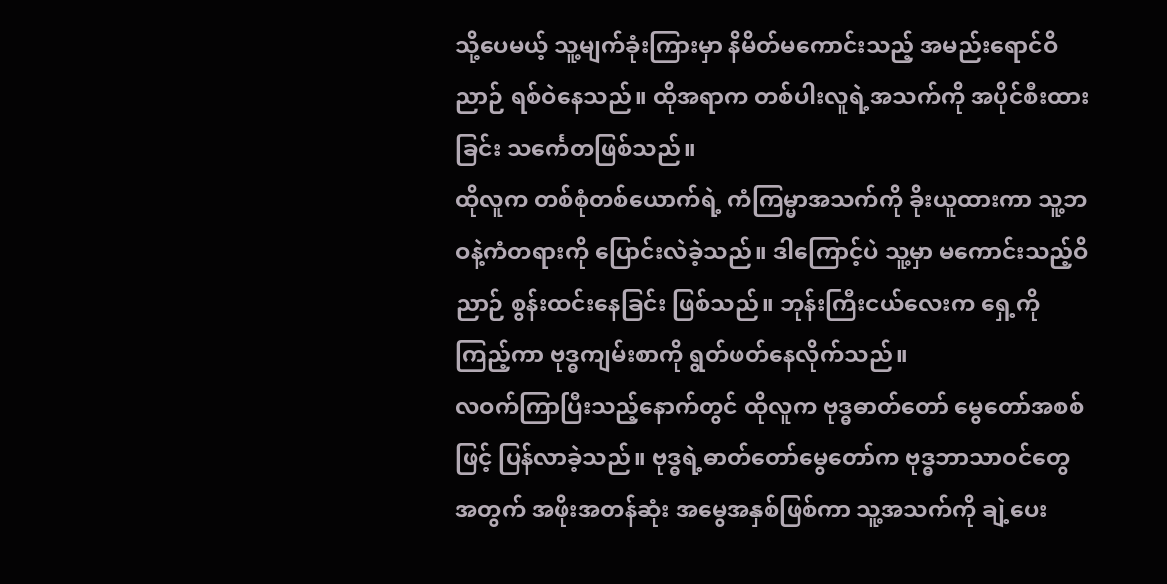သို့ပေမယ့် သူ့မျက်ခုံးကြားမှာ နိမိတ်မကောင်းသည့် အမည်းရောင်ဝိညာဉ် ရစ်ဝဲနေသည်။ ထိုအရာက တစ်ပါးလူရဲ့အသက်ကို အပိုင်စီးထားခြင်း သင်္ကေတဖြစ်သည်။
ထိုလူက တစ်စုံတစ်ယောက်ရဲ့ ကံကြမ္မာအသက်ကို ခိုးယူထားကာ သူ့ဘဝနဲ့ကံတရားကို ပြောင်းလဲခဲ့သည်။ ဒါကြောင့်ပဲ သူ့မှာ မကောင်းသည့်ဝိညာဉ် စွန်းထင်းနေခြင်း ဖြစ်သည်။ ဘုန်းကြီးငယ်လေးက ရှေ့ကိုကြည့်ကာ ဗုဒ္ဓကျမ်းစာကို ရွတ်ဖတ်နေလိုက်သည်။
လဝက်ကြာပြီးသည့်နောက်တွင် ထိုလူက ဗုဒ္ဓဓာတ်တော် မွေတော်အစစ်ဖြင့် ပြန်လာခဲ့သည်။ ဗုဒ္ဓရဲ့ဓာတ်တော်မွေတော်က ဗုဒ္ဓဘာသာဝင်တွေအတွက် အဖိုးအတန်ဆုံး အမွေအနှစ်ဖြစ်ကာ သူ့အသက်ကို ချဲ့ပေး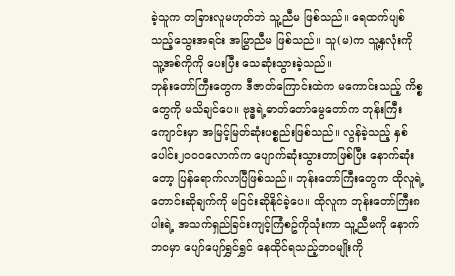ခဲ့သူက တခြားလူမဟုတ်ဘဲ သူ့ညီမ ဖြစ်သည်။ ရေထက်ပျစ်သည့်သွေးအရင်း အမြွှာညီမ ဖြစ်သည်။ သူ(မ)က သူ့နှလုံးကို သူ့အစ်ကိုကို ပေးပြီး သေဆုံးသွားခဲ့သည်။
ဘုန်းတော်ကြီးတွေက ဒီဇာတ်ကြောင်းထဲက မကောင်းသည့် ကိစ္စတွေကို မသိချင်ပေ။ ဗုဒ္ဓရဲ့ဓာတ်တော်မွေတော်က ဘုန်းကြီးကျောင်းမှာ အမြင့်မြတ်ဆုံးပစ္စည်းဖြစ်သည်။ လွန်ခဲ့သည့် နှစ်ပေါင်း၂၀၀၀လောက်က ပျောက်ဆုံးသွားတာဖြစ်ပြီး နောက်ဆုံးတော့ ပြန်ရောက်လာပြီဖြစ်သည်။ ဘုန်းတော်ကြီးတွေက ထိုလူရဲ့ တောင်းဆိုချက်ကို မငြင်းဆိုနိုင်ခဲ့ပေ။ ထိုလူက ဘုန်းတော်ကြီး၈ပါးရဲ့ အသက်ရှည်ခြင်းကျင့်ကြံစဥ်ကိုသုံးကာ သူ့ညီမကို နောက်ဘဝမှာ ပျော်ပျော်ရွှင်ရွှင် နေထိုင်ရသည့်ဘဝမျိုးကို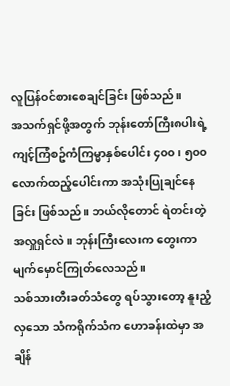လူပြန်ဝင်စားစေချင်ခြင်း ဖြစ်သည်။
အသက်ရှင်ဖို့အတွက် ဘုန်းတော်ကြီး၈ပါးရဲ့ ကျင့်ကြံစဥ်ကံကြမ္မာနှစ်ပေါင်း ၄၀၀၊ ၅၀၀ လောက်ထည့်ပေါင်းကာ အသုံးပြုချင်နေခြင်း ဖြစ်သည်။ ဘယ်လိုတောင် ရဲတင်းတဲ့အလှူရှင်လဲ။ ဘုန်းကြီးလေးက တွေးကာ မျက်မှောင်ကြုတ်လေသည်။
သစ်သားတီးခတ်သံတွေ ရပ်သွားတော့ နူးညံ့လှသော သံကရိုက်သံက ဟောခန်းထဲမှာ အချိန်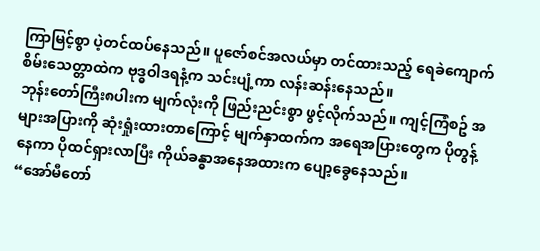ကြာမြင့်စွာ ပဲ့တင်ထပ်နေသည်။ ပူဇော်စင်အလယ်မှာ တင်ထားသည့် ရေခဲကျောက်စိမ်းသေတ္တာထဲက ဗုဒ္ဓဝါဒရနံ့က သင်းပျံ့ကာ လန်းဆန်းနေသည်။
ဘုန်းတော်ကြီး၈ပါးက မျက်လုံးကို ဖြည်းညင်းစွာ ဖွင့်လိုက်သည်။ ကျင့်ကြံစဥ် အများအပြားကို ဆုံးရှုံးထားတာကြောင့် မျက်နှာထက်က အရေအပြားတွေက ပိုတွန့်နေကာ ပိုထင်ရှားလာပြီး ကိုယ်ခန္ဓာအနေအထားက ပျော့ခွေနေသည်။
“အော်မီတော်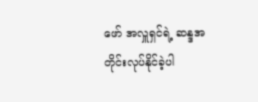ဖော် အလှူရှင်ရဲ့ ဆန္ဒအတိုင်းလုပ်နိုင်ခဲ့ပါ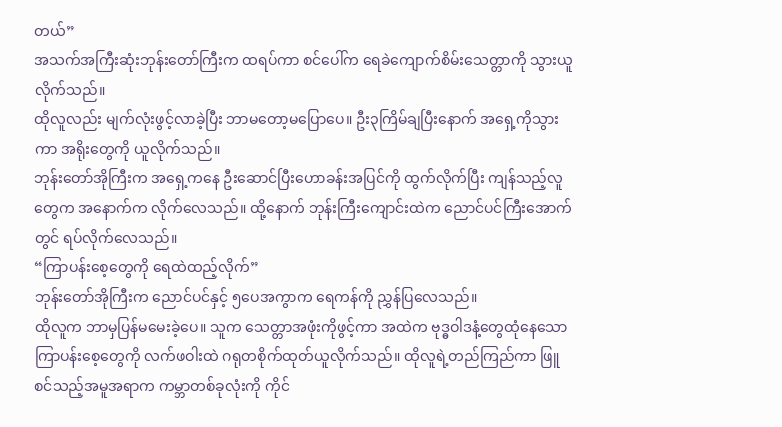တယ်”
အသက်အကြီးဆုံးဘုန်းတော်ကြီးက ထရပ်ကာ စင်ပေါ်က ရေခဲကျောက်စိမ်းသေတ္တာကို သွားယူလိုက်သည်။
ထိုလူလည်း မျက်လုံးဖွင့်လာခဲ့ပြီး ဘာမတော့မပြောပေ။ ဦး၃ကြိမ်ချပြီးနောက် အရှေ့ကိုသွားကာ အရိုးတွေကို ယူလိုက်သည်။
ဘုန်းတော်အိုကြီးက အရှေ့ကနေ ဦးဆောင်ပြီးဟောခန်းအပြင်ကို ထွက်လိုက်ပြီး ကျန်သည့်လူတွေက အနောက်က လိုက်လေသည်။ ထို့နောက် ဘုန်းကြီးကျောင်းထဲက ညောင်ပင်ကြီးအောက်တွင် ရပ်လိုက်လေသည်။
“ကြာပန်းစေ့တွေကို ရေထဲထည့်လိုက်”
ဘုန်းတော်အိုကြီးက ညောင်ပင်နှင့် ၅ပေအကွာက ရေကန်ကို ညွှန်ပြလေသည်။
ထိုလူက ဘာမှပြန်မမေးခဲ့ပေ။ သူက သေတ္တာအဖုံးကိုဖွင့်ကာ အထဲက ဗုဒ္ဓဝါဒနံ့တွေထုံနေသော ကြာပန်းစေ့တွေကို လက်ဖဝါးထဲ ဂရုတစိုက်ထုတ်ယူလိုက်သည်။ ထိုလူရဲ့တည်ကြည်ကာ ဖြူစင်သည့်အမူအရာက ကမ္ဘာတစ်ခုလုံးကို ကိုင်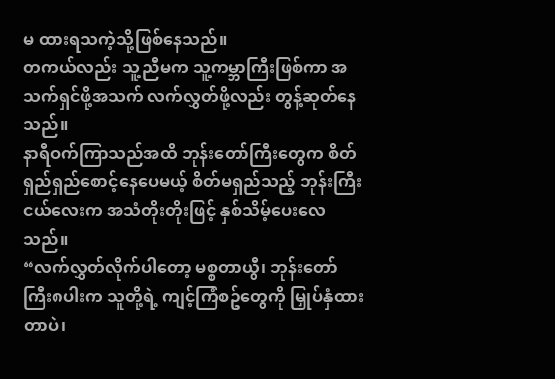မ ထားရသကဲ့သို့ဖြစ်နေသည်။
တကယ်လည်း သူ့ညီမက သူ့ကမ္ဘာကြီးဖြစ်ကာ အသက်ရှင်ဖို့အသက် လက်လွှတ်ဖို့လည်း တွန့်ဆုတ်နေသည်။
နာရီဝက်ကြာသည်အထိ ဘုန်းတော်ကြီးတွေက စိတ်ရှည်ရှည်စောင့်နေပေမယ့် စိတ်မရှည်သည့် ဘုန်းကြီးငယ်လေးက အသံတိုးတိုးဖြင့် နှစ်သိမ့်ပေးလေသည်။
“လက်လွှတ်လိုက်ပါတော့ မစ္စတာယွီ၊ ဘုန်းတော်ကြီး၈ပါးက သူတို့ရဲ့ ကျင့်ကြံစဥ်တွေကို မြှုပ်နှံထားတာပဲ၊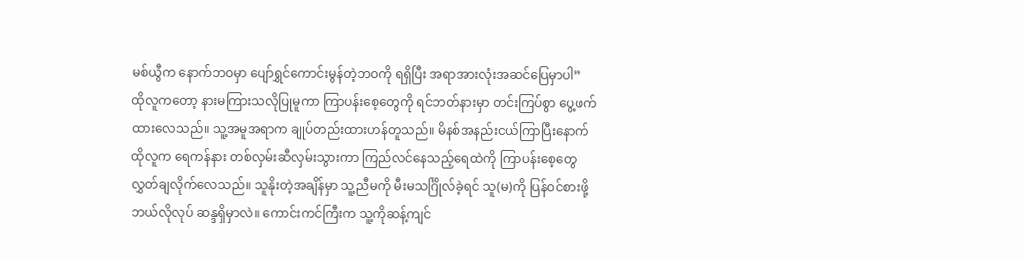မစ်ယွီက နောက်ဘဝမှာ ပျော်ရွှင်ကောင်းမွန်တဲ့ဘဝကို ရရှိပြီး အရာအားလုံးအဆင်ပြေမှာပါ”
ထိုလူကတော့ နားမကြားသလိုပြုမူကာ ကြာပန်းစေ့တွေကို ရင်ဘတ်နားမှာ တင်းကြပ်စွာ ပွေ့ဖက်ထားလေသည်။ သူ့အမူအရာက ချုပ်တည်းထားဟန်တူသည်။ မိနစ်အနည်းငယ်ကြာပြီးနောက် ထိုလူက ရေကန်နား တစ်လှမ်းဆီလှမ်းသွားကာ ကြည်လင်နေသည့်ရေထဲကို ကြာပန်းစေ့တွေ လွှတ်ချလိုက်လေသည်။ သူနိုးတဲ့အချိန်မှာ သူ့ညီမကို မီးမသင်္ဂြိုလ်ခဲ့ရင် သူ(မ)ကို ပြန်ဝင်စားဖို့ ဘယ်လိုလုပ် ဆန္ဒရှိမှာလဲ။ ကောင်းကင်ကြီးက သူ့ကိုဆန့်ကျင်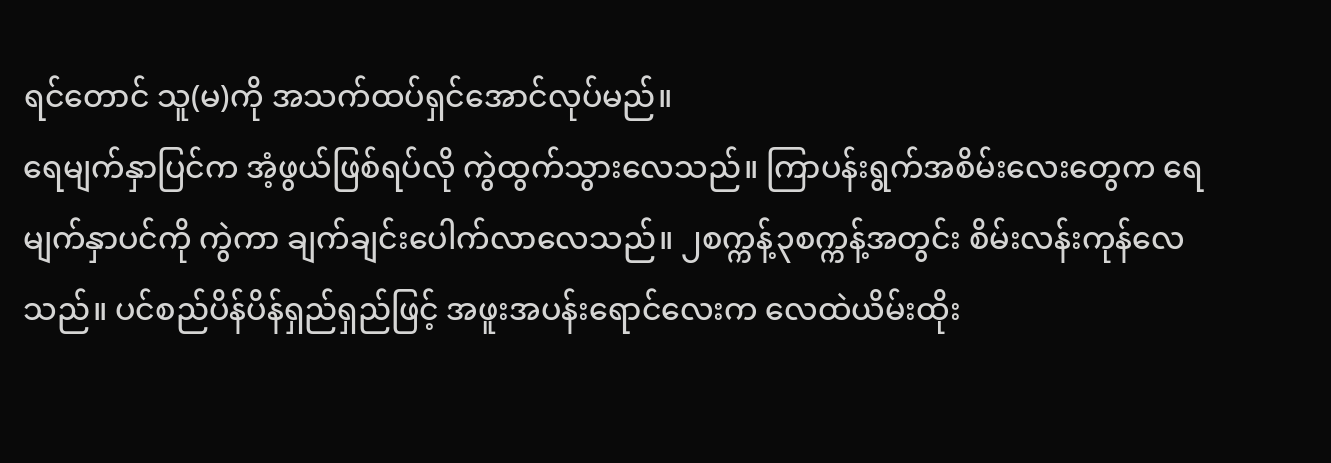ရင်တောင် သူ(မ)ကို အသက်ထပ်ရှင်အောင်လုပ်မည်။
ရေမျက်နှာပြင်က အံ့ဖွယ်ဖြစ်ရပ်လို ကွဲထွက်သွားလေသည်။ ကြာပန်းရွက်အစိမ်းလေးတွေက ရေမျက်နှာပင်ကို ကွဲကာ ချက်ချင်းပေါက်လာလေသည်။ ၂စက္ကန့်၃စက္ကန့်အတွင်း စိမ်းလန်းကုန်လေသည်။ ပင်စည်ပိန်ပိန်ရှည်ရှည်ဖြင့် အဖူးအပန်းရောင်လေးက လေထဲယိမ်းထိုး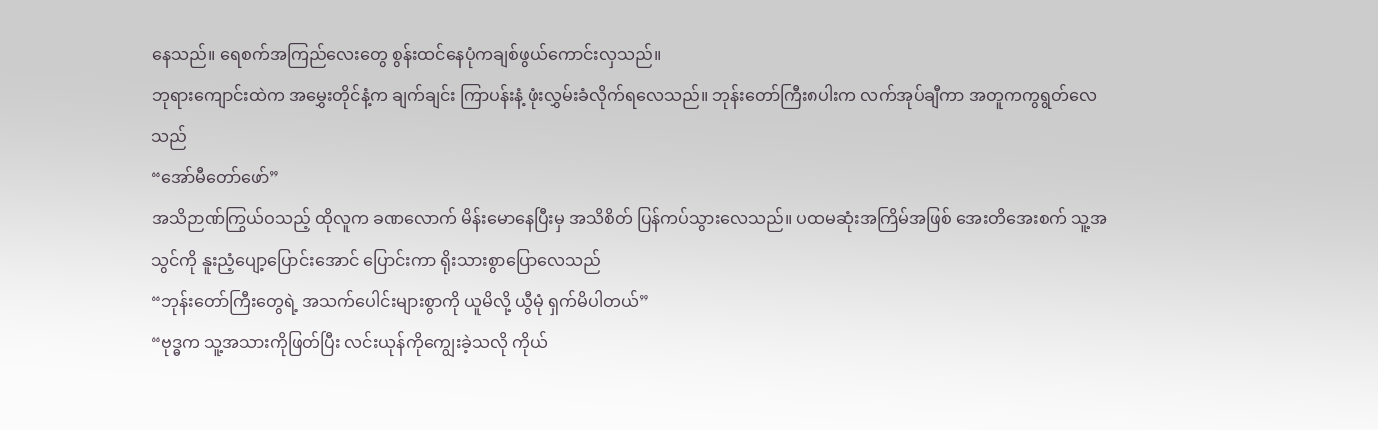နေသည်။ ရေစက်အကြည်လေးတွေ စွန်းထင်နေပုံကချစ်ဖွယ်ကောင်းလှသည်။
ဘုရားကျောင်းထဲက အမွှေးတိုင်နံ့က ချက်ချင်း ကြာပန်းနံ့ ဖုံးလွှမ်းခံလိုက်ရလေသည်။ ဘုန်းတော်ကြီး၈ပါးက လက်အုပ်ချီကာ အတူကကွရွတ်လေသည်
“အော်မီတော်ဖော်”
အသိဉာဏ်ကြွယ်ဝသည့် ထိုလူက ခဏလောက် မိန်းမောနေပြီးမှ အသိစိတ် ပြန်ကပ်သွားလေသည်။ ပထမဆုံးအကြိမ်အဖြစ် အေးတိအေးစက် သူ့အသွင်ကို နူးညံ့ပျော့ပြောင်းအောင် ပြောင်းကာ ရိုးသားစွာပြောလေသည်
“ဘုန်းတော်ကြီးတွေရဲ့ အသက်ပေါင်းများစွာကို ယူမိလို့ ယွီမုံ ရှက်မိပါတယ်”
“ဗုဒ္ဓက သူ့အသားကိုဖြတ်ပြီး လင်းယုန်ကိုကျွေးခဲ့သလို ကိုယ်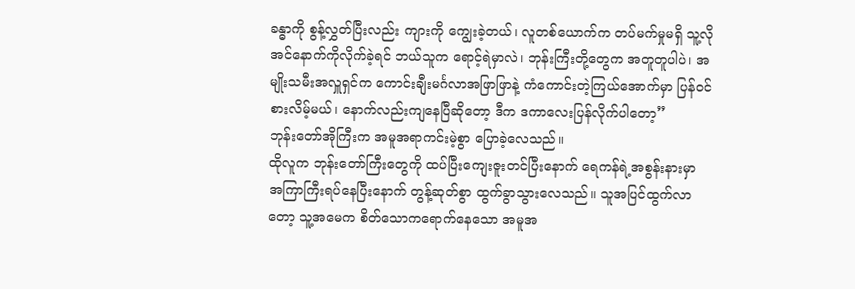ခန္ဓာကို စွန့်လွှတ်ပြီးလည်း ကျားကို ကျွေးခဲ့တယ်၊ လူတစ်ယောက်က တပ်မက်မှုမရှိ သူ့လိုအင်နောက်ကိုလိုက်ခဲ့ရင် ဘယ်သူက ရောင့်ရဲမှာလဲ၊ ဘုန်းကြီးတို့တွေက အတူတူပါပဲ၊ အမျိုးသမီးအလှူရှင်က ကောင်းချီးမင်္ဂလာအဖြာဖြာနဲ့ ကံကောင်းတဲ့ကြယ်အောက်မှာ ပြန်ဝင်စားလိမ့်မယ်၊ နောက်လည်းကျနေပြီဆိုတော့ ဒီက ဒကာလေးပြန်လိုက်ပါတော့”
ဘုန်းတော်အိုကြီးက အမူအရာကင်းမဲ့စွာ ပြောခဲ့လေသည်။
ထိုလူက ဘုန်းတော်ကြီးတွေကို ထပ်ပြီးကျေးဇူးတင်ပြီးနောက် ရေကန်ရဲ့အစွန်းနားမှာ အကြာကြီးရပ်နေပြီးနောက် တွန့်ဆုတ်စွာ ထွက်ခွာသွားလေသည်။ သူအပြင်ထွက်လာတော့ သူ့အမေက စိတ်သောကရောက်နေသော အမူအ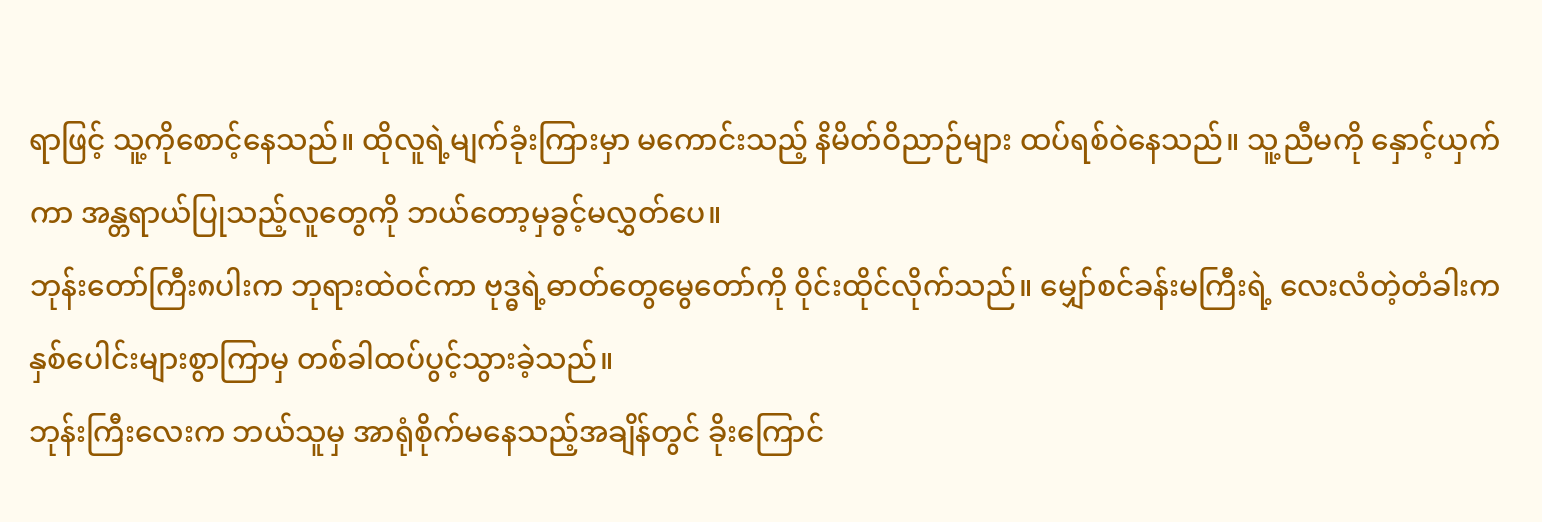ရာဖြင့် သူ့ကိုစောင့်နေသည်။ ထိုလူရဲ့မျက်ခုံးကြားမှာ မကောင်းသည့် နိမိတ်ဝိညာဉ်များ ထပ်ရစ်ဝဲနေသည်။ သူ့ညီမကို နှောင့်ယှက်ကာ အန္တရာယ်ပြုသည့်လူတွေကို ဘယ်တော့မှခွင့်မလွှတ်ပေ။
ဘုန်းတော်ကြီး၈ပါးက ဘုရားထဲဝင်ကာ ဗုဒ္ဓရဲ့ဓာတ်တွေမွေတော်ကို ဝိုင်းထိုင်လိုက်သည်။ မျှော်စင်ခန်းမကြီးရဲ့ လေးလံတဲ့တံခါးက နှစ်ပေါင်းများစွာကြာမှ တစ်ခါထပ်ပွင့်သွားခဲ့သည်။
ဘုန်းကြီးလေးက ဘယ်သူမှ အာရုံစိုက်မနေသည့်အချိန်တွင် ခိုးကြောင်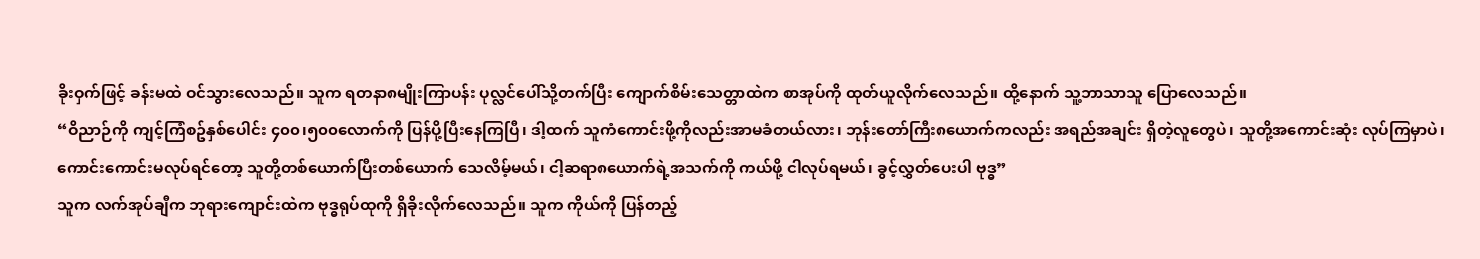ခိုးဝှက်ဖြင့် ခန်းမထဲ ဝင်သွားလေသည်။ သူက ရတနာ၈မျိုးကြာပန်း ပုလ္လင်ပေါ်သို့တက်ပြီး ကျောက်စိမ်းသေတ္တာထဲက စာအုပ်ကို ထုတ်ယူလိုက်လေသည်။ ထို့နောက် သူ့ဘာသာသူ ပြောလေသည်။
“ဝိညာဉ်ကို ကျင့်ကြံစဥ်နှစ်ပေါင်း ၄၀၀၊၅၀၀လောက်ကို ပြန်ပို့ပြီးနေကြပြီ၊ ဒါ့ထက် သူကံကောင်းဖို့ကိုလည်းအာမခံတယ်လား၊ ဘုန်းတော်ကြီး၈ယောက်ကလည်း အရည်အချင်း ရှိတဲ့လူတွေပဲ၊ သူတို့အကောင်းဆုံး လုပ်ကြမှာပဲ၊ ကောင်းကောင်းမလုပ်ရင်တော့ သူတို့တစ်ယောက်ပြီးတစ်ယောက် သေလိမ့်မယ်၊ ငါ့ဆရာ၈ယောက်ရဲ့အသက်ကို ကယ်ဖို့ ငါလုပ်ရမယ်၊ ခွင့်လွှတ်ပေးပါ ဗုဒ္ဓ”
သူက လက်အုပ်ချီက ဘုရားကျောင်းထဲက ဗုဒ္ဓရုပ်ထုကို ရှိခိုးလိုက်လေသည်။ သူက ကိုယ်ကို ပြန်တည့်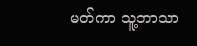မတ်ကာ သူ့ဘာသာ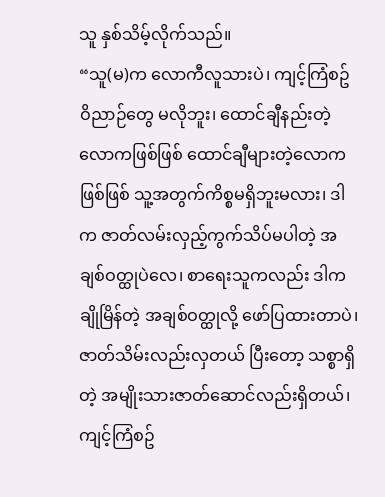သူ နှစ်သိမ့်လိုက်သည်။
“သူ(မ)က လောကီလူသားပဲ၊ ကျင့်ကြံစဥ်ဝိညာဉ်တွေ မလိုဘူး၊ ထောင်ချီနည်းတဲ့လောကဖြစ်ဖြစ် ထောင်ချီများတဲ့လောကဖြစ်ဖြစ် သူ့အတွက်ကိစ္စမရှိဘူးမလား၊ ဒါက ဇာတ်လမ်းလှည့်ကွက်သိပ်မပါတဲ့ အချစ်ဝတ္ထုပဲလေ၊ စာရေးသူကလည်း ဒါက ချိုမြိန်တဲ့ အချစ်ဝတ္ထုလို့ ဖော်ပြထားတာပဲ၊ ဇာတ်သိမ်းလည်းလှတယ် ပြီးတော့ သစ္စာရှိတဲ့ အမျိုးသားဇာတ်ဆောင်လည်းရှိတယ်၊ ကျင့်ကြံစဥ်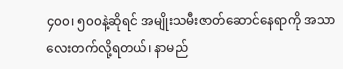၄၀၀၊ ၅၀၀နဲ့ဆိုရင် အမျိုးသမီးဇာတ်ဆောင်နေရာကို အသာလေးတက်လို့ရတယ်၊ နာမည်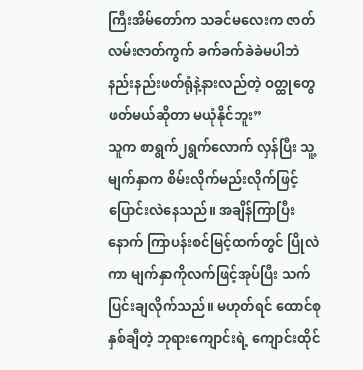ကြီးအိမ်တော်က သခင်မလေးက ဇာတ်လမ်းဇာတ်ကွက် ခက်ခက်ခဲခဲမပါဘဲ နည်းနည်းဖတ်ရုံနဲ့နားလည်တဲ့ ဝတ္ထုတွေဖတ်မယ်ဆိုတာ မယုံနိုင်ဘူး”
သူက စာရွက်၂ရွက်လောက် လှန်ပြီး သူ့မျက်နှာက စိမ်းလိုက်မည်းလိုက်ဖြင့် ပြောင်းလဲနေသည်။ အချိန်ကြာပြီးနောက် ကြာပန်းစင်မြင့်ထက်တွင် ပြိုလဲကာ မျက်နှာကိုလက်ဖြင့်အုပ်ပြီး သက်ပြင်းချလိုက်သည်။ မဟုတ်ရင် ထောင်စုနှစ်ချီတဲ့ ဘုရားကျောင်းရဲ့ ကျောင်းထိုင်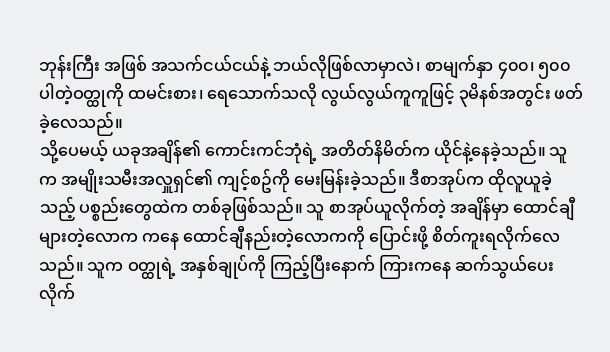ဘုန်းကြီး အဖြစ် အသက်ငယ်ငယ်နဲ့ ဘယ်လိုဖြစ်လာမှာလဲ၊ စာမျက်နှာ ၄၀၀၊ ၅၀၀ပါတဲ့ဝတ္ထုကို ထမင်းစား၊ ရေသောက်သလို လွယ်လွယ်ကူကူဖြင့် ၃မိနစ်အတွင်း ဖတ်ခဲ့လေသည်။
သို့ပေမယ့် ယခုအချိန်၏ ကောင်းကင်ဘုံရဲ့ အတိတ်နိမိတ်က ယိုင်နဲ့နေခဲ့သည်။ သူက အမျိုးသမီးအလှူရှင်၏ ကျင့်စဥ်ကို မေးမြန်းခဲ့သည်။ ဒီစာအုပ်က ထိုလူယူခဲ့သည့် ပစ္စည်းတွေထဲက တစ်ခုဖြစ်သည်။ သူ စာအုပ်ယူလိုက်တဲ့ အချိန်မှာ ထောင်ချီများတဲ့လောက ကနေ ထောင်ချီနည်းတဲ့လောကကို ပြောင်းဖို့ စိတ်ကူးရလိုက်လေသည်။ သူက ဝတ္ထုရဲ့ အနှစ်ချုပ်ကို ကြည့်ပြီးနောက် ကြားကနေ ဆက်သွယ်ပေးလိုက်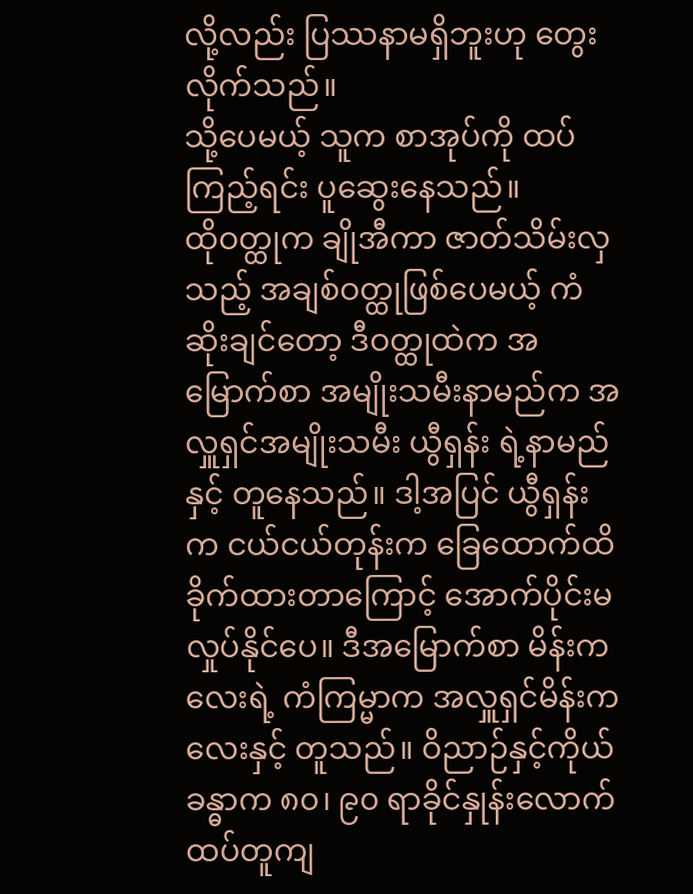လို့လည်း ပြဿနာမရှိဘူးဟု တွေးလိုက်သည်။
သို့ပေမယ့် သူက စာအုပ်ကို ထပ်ကြည့်ရင်း ပူဆွေးနေသည်။
ထိုဝတ္ထုက ချိုအီကာ ဇာတ်သိမ်းလှသည့် အချစ်ဝတ္ထုဖြစ်ပေမယ့် ကံဆိုးချင်တော့ ဒီဝတ္ထုထဲက အမြောက်စာ အမျိုးသမီးနာမည်က အလှူရှင်အမျိုးသမီး ယွီရှန်း ရဲ့နာမည်နှင့် တူနေသည်။ ဒါ့အပြင် ယွီရှန်းက ငယ်ငယ်တုန်းက ခြေထောက်ထိခိုက်ထားတာကြောင့် အောက်ပိုင်းမလှုပ်နိုင်ပေ။ ဒီအမြောက်စာ မိန်းကလေးရဲ့ ကံကြမ္မာက အလှူရှင်မိန်းကလေးနှင့် တူသည်။ ဝိညာဉ်နှင့်ကိုယ်ခန္ဓာက ၈၀၊ ၉၀ ရာခိုင်နှုန်းလောက် ထပ်တူကျ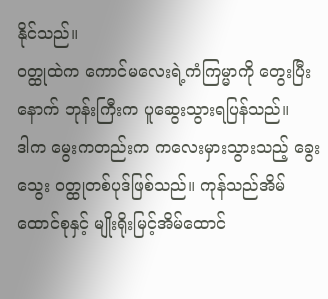နိုင်သည်။
ဝတ္ထုထဲက ကောင်မလေးရဲ့ကံကြမ္မာကို တွေးပြီးနောက် ဘုန်းကြီးက ပူဆွေးသွားရပြန်သည်။
ဒါက မွေးကတည်းက ကလေးမှားသွားသည့် ခွေးသွေး ဝတ္ထုတစ်ပုဒ်ဖြစ်သည်။ ကုန်သည်အိမ်ထောင်စုနှင့် မျိုးရိုးမြင့်အိမ်ထောင်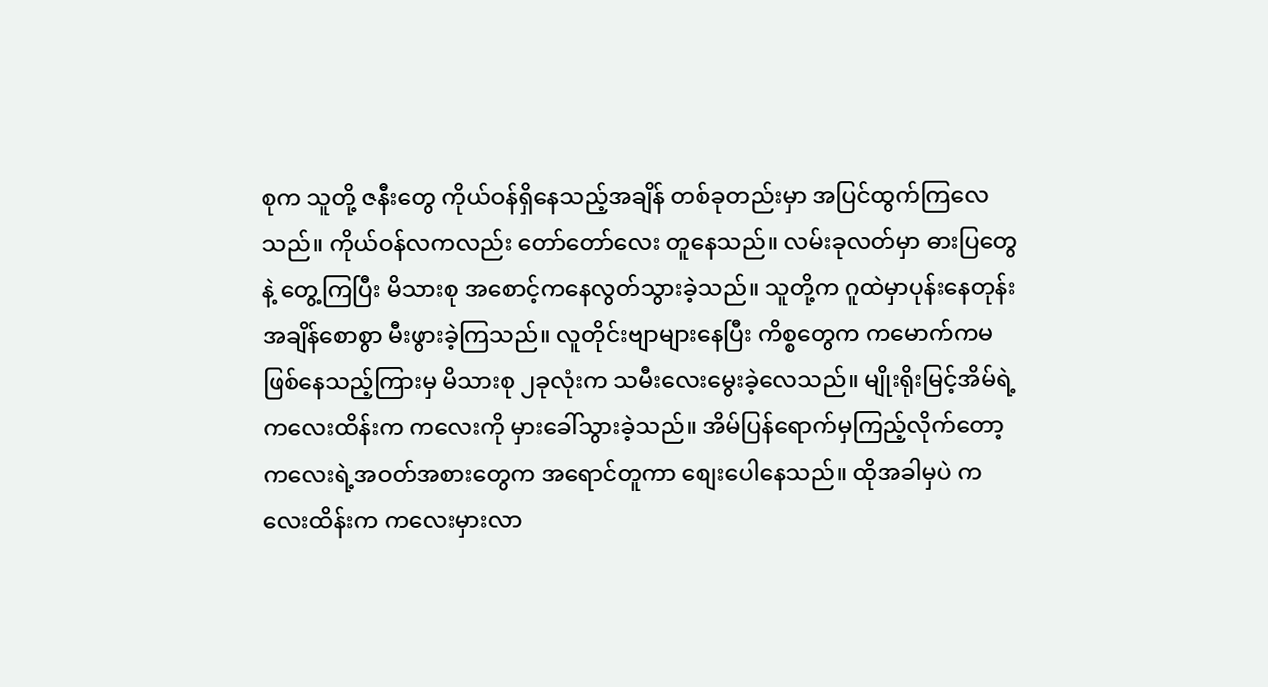စုက သူတို့ ဇနီးတွေ ကိုယ်ဝန်ရှိနေသည့်အချိန် တစ်ခုတည်းမှာ အပြင်ထွက်ကြလေသည်။ ကိုယ်ဝန်လကလည်း တော်တော်လေး တူနေသည်။ လမ်းခုလတ်မှာ ဓားပြတွေနဲ့ တွေ့ကြပြီး မိသားစု အစောင့်ကနေလွတ်သွားခဲ့သည်။ သူတို့က ဂူထဲမှာပုန်းနေတုန်း အချိန်စောစွာ မီးဖွားခဲ့ကြသည်။ လူတိုင်းဗျာများနေပြီး ကိစ္စတွေက ကမောက်ကမဖြစ်နေသည့်ကြားမှ မိသားစု ၂ခုလုံးက သမီးလေးမွေးခဲ့လေသည်။ မျိုးရိုးမြင့်အိမ်ရဲ့ ကလေးထိန်းက ကလေးကို မှားခေါ်သွားခဲ့သည်။ အိမ်ပြန်ရောက်မှကြည့်လိုက်တော့ ကလေးရဲ့အဝတ်အစားတွေက အရောင်တူကာ စျေးပေါနေသည်။ ထိုအခါမှပဲ ကလေးထိန်းက ကလေးမှားလာ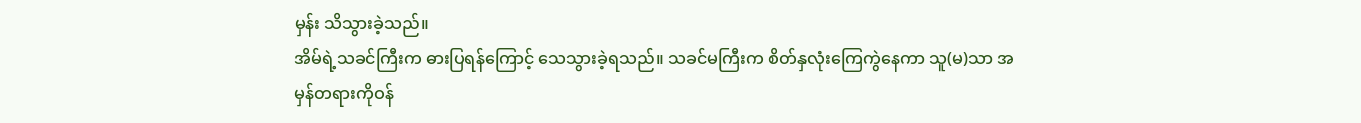မှန်း သိသွားခဲ့သည်။
အိမ်ရဲ့သခင်ကြီးက ဓားပြရန်ကြောင့် သေသွားခဲ့ရသည်။ သခင်မကြီးက စိတ်နှလုံးကြေကွဲနေကာ သူ(မ)သာ အမှန်တရားကိုဝန်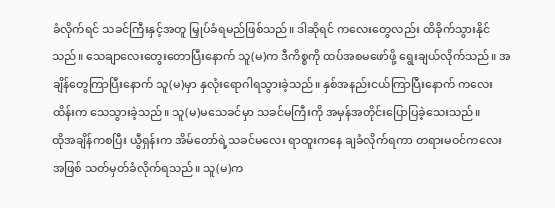ခံလိုက်ရင် သခင်ကြီးနှင့်အတူ မြှုပ်ခံရမည်ဖြစ်သည်။ ဒါဆိုရင် ကလေးတွေလည်း ထိခိုက်သွားနိုင်သည်။ သေချာလေးတွေးတောပြီးနောက် သူ(မ)က ဒီကိစ္စကို ထပ်အစမဖော်ဖို့ ရွေးချယ်လိုက်သည်။ အချိန်တွေကြာပြီးနောက် သူ(မ)မှာ နှလုံးရောဂါရသွားခဲ့သည်။ နှစ်အနည်းငယ်ကြာပြီးနောက် ကလေးထိန်းက သေသွားခဲ့သည်။ သူ(မ)မသေခင်မှာ သခင်မကြီးကို အမှန်အတိုင်းပြောပြခဲ့သေးသည်။
ထိုအချိန်ကစပြီး ယွီရှန်းက အိမ်တော်ရဲ့သခင်မလေး ရာထူးကနေ ချခံလိုက်ရကာ တရားမဝင်ကလေးအဖြစ် သတ်မှတ်ခံလိုက်ရသည်။ သူ(မ)က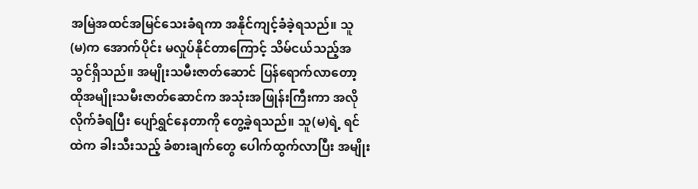အမြဲအထင်အမြင်သေးခံရကာ အနိုင်ကျင့်ခံခဲ့ရသည်။ သူ(မ)က အောက်ပိုင်း မလှုပ်နိုင်တာကြောင့် သိမ်ငယ်သည့်အသွင်ရှိသည်။ အမျိုးသမီးဇာတ်ဆောင် ပြန်ရောက်လာတော့ ထိုအမျိုးသမီးဇာတ်ဆောင်က အသုံးအဖြုန်းကြီးကာ အလိုလိုက်ခံရပြီး ပျော်ရွှင်နေတာကို တွေ့ခဲ့ရသည်။ သူ(မ)ရဲ့ ရင်ထဲက ခါးသီးသည့် ခံစားချက်တွေ ပေါက်ထွက်လာပြီး အမျိုး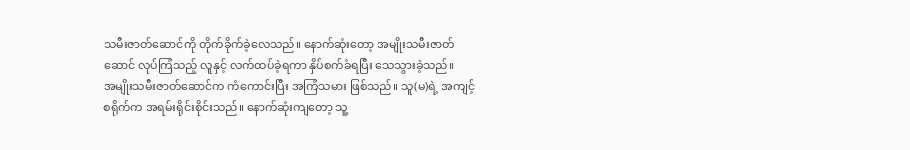သမီးဇာတ်ဆောင်ကို တိုက်ခိုက်ခဲ့လေသည်။ နောက်ဆုံးတော့ အမျိုးသမီးဇာတ်ဆောင် လုပ်ကြံသည့် လူနှင့် လက်ထပ်ခဲ့ရကာ နှိပ်စက်ခံရပြီး သေသွားခဲ့သည်။
အမျိုးသမီးဇာတ်ဆောင်က ကံကောင်းပြီး အကြံသမား ဖြစ်သည်။ သူ(မ)ရဲ့ အကျင့်စရိုက်က အရမ်းရိုင်းစိုင်းသည်။ နောက်ဆုံးကျတော့ သူ့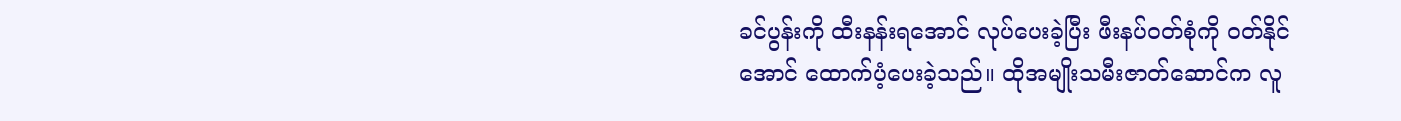ခင်ပွန်းကို ထီးနန်းရအောင် လုပ်ပေးခဲ့ပြီး ဖီးနပ်ဝတ်စုံကို ဝတ်နိုင်အောင် ထောက်ပံ့ပေးခဲ့သည်။ ထိုအမျိုးသမီးဇာတ်ဆောင်က လူ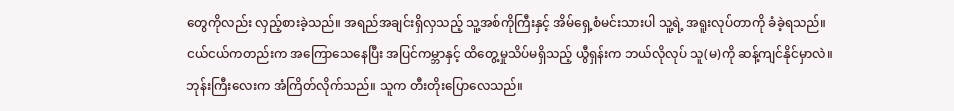တွေကိုလည်း လှည့်စားခဲ့သည်။ အရည်အချင်းရှိလှသည့် သူ့အစ်ကိုကြီးနှင့် အိမ်ရှေ့စံမင်းသားပါ သူ့ရဲ့ အရူးလုပ်တာကို ခံခဲ့ရသည်။
ငယ်ငယ်ကတည်းက အကြောသေနေပြီး အပြင်ကမ္ဘာနှင့် ထိတွေ့မှုသိပ်မရှိသည့် ယွီရှန်းက ဘယ်လိုလုပ် သူ(မ)ကို ဆန့်ကျင်နိုင်မှာလဲ။
ဘုန်းကြီးလေးက အံကြိတ်လိုက်သည်။ သူက တီးတိုးပြောလေသည်။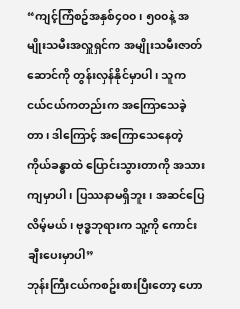“ကျင့်ကြံစဥ်အနှစ်၄၀၀၊ ၅၀၀နဲ့ အမျိုးသမီးအလှူရှင်က အမျိုးသမီးဇာတ်ဆောင်ကို တွန်းလှန်နိုင်မှာပါ၊ သူက ငယ်ငယ်ကတည်းက အကြောသေခဲ့တာ၊ ဒါကြောင့် အကြောသေနေတဲ့ ကိုယ်ခန္ဓာထဲ ပြောင်းသွားတာကို အသားကျမှာပါ၊ ပြဿနာမရှိဘူး၊ အဆင်ပြေလိမ့်မယ်၊ ဗုဒ္ဓဘုရားက သူ့ကို ကောင်းချီးပေးမှာပါ”
ဘုန်းကြီးငယ်ကစဥ်းစားပြီးတော့ ဟော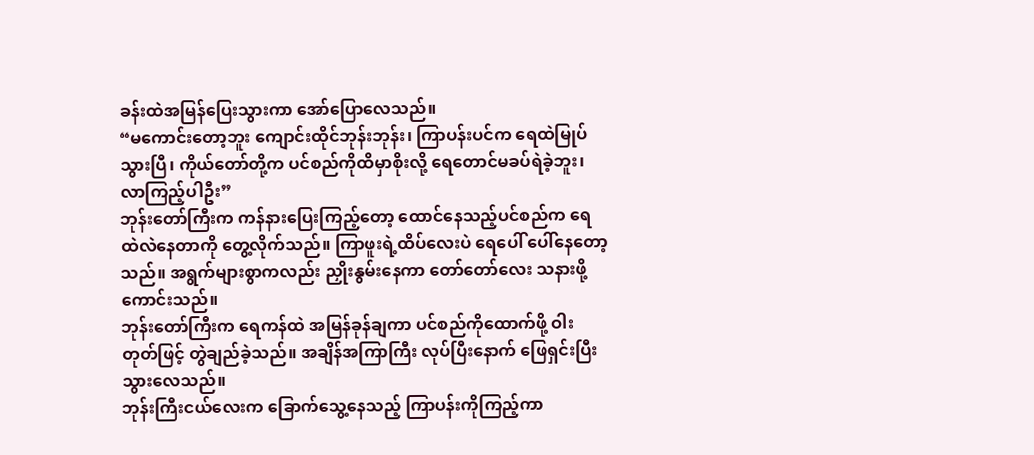ခန်းထဲအမြန်ပြေးသွားကာ အော်ပြောလေသည်။
“မကောင်းတော့ဘူး ကျောင်းထိုင်ဘုန်းဘုန်း၊ ကြာပန်းပင်က ရေထဲမြုပ်သွားပြီ၊ ကိုယ်တော်တို့က ပင်စည်ကိုထိမှာစိုးလို့ ရေတောင်မခပ်ရဲခဲ့ဘူး၊ လာကြည့်ပါဦး”
ဘုန်းတော်ကြီးက ကန်နားပြေးကြည့်တော့ ထောင်နေသည့်ပင်စည်က ရေထဲလဲနေတာကို တွေ့လိုက်သည်။ ကြာဖူးရဲ့ထိပ်လေးပဲ ရေပေါ် ပေါ်နေတော့သည်။ အရွက်များစွာကလည်း ညှိုးနွမ်းနေကာ တော်တော်လေး သနားဖို့ကောင်းသည်။
ဘုန်းတော်ကြီးက ရေကန်ထဲ အမြန်ခုန်ချကာ ပင်စည်ကိုထောက်ဖို့ ဝါးတုတ်ဖြင့် တွဲချည်ခဲ့သည်။ အချိန်အကြာကြီး လုပ်ပြီးနောက် ဖြေရှင်းပြီးသွားလေသည်။
ဘုန်းကြီးငယ်လေးက ခြောက်သွေ့နေသည့် ကြာပန်းကိုကြည့်ကာ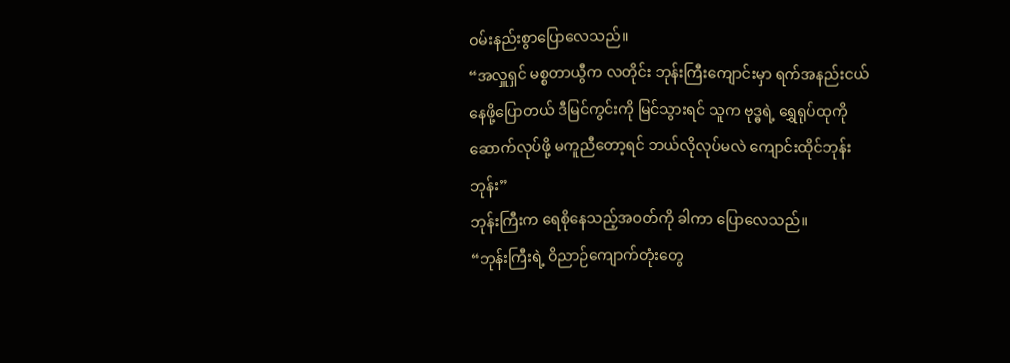ဝမ်းနည်းစွာပြောလေသည်။
“အလှူရှင် မစ္စတာယွီက လတိုင်း ဘုန်းကြီးကျောင်းမှာ ရက်အနည်းငယ်နေဖို့ပြောတယ် ဒီမြင်ကွင်းကို မြင်သွားရင် သူက ဗုဒ္ဓရဲ့ ရွှေရုပ်ထုကို ဆောက်လုပ်ဖို့ မကူညီတော့ရင် ဘယ်လိုလုပ်မလဲ ကျောင်းထိုင်ဘုန်းဘုန်း”
ဘုန်းကြီးက ရေစိုနေသည့်အဝတ်ကို ခါကာ ပြောလေသည်။
“ဘုန်းကြီးရဲ့ ဝိညာဉ်ကျောက်တုံးတွေ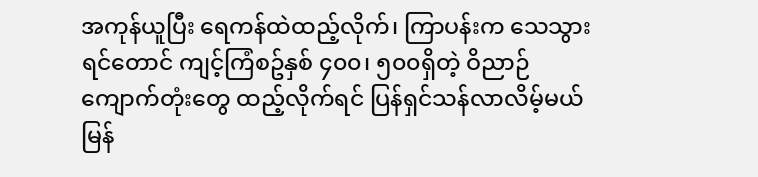အကုန်ယူပြီး ရေကန်ထဲထည့်လိုက်၊ ကြာပန်းက သေသွားရင်တောင် ကျင့်ကြံစဥ်နှစ် ၄၀၀၊ ၅၀၀ရှိတဲ့ ဝိညာဉ်ကျောက်တုံးတွေ ထည့်လိုက်ရင် ပြန်ရှင်သန်လာလိမ့်မယ် မြန်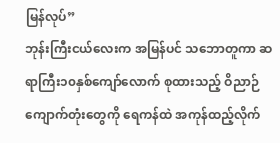မြန်လုပ်”
ဘုန်းကြီးငယ်လေးက အမြန်ပင် သဘောတူကာ ဆရာကြီး၁၀နှစ်ကျော်လောက် စုထားသည့် ဝိညာဉ်ကျောက်တုံးတွေကို ရေကန်ထဲ အကုန်ထည့်လိုက်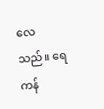လေသည်။ ရေကန်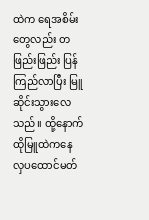ထဲက ရေအစိမ်းတွေလည်း တဖြည်းဖြည်း ပြန်ကြည်လာပြီး မြူဆိုင်းသွားလေသည်။ ထို့နောက် ထိုမြူထဲကနေ လှပထောင်မတ်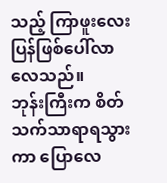သည့် ကြာဖူးလေး ပြန်ဖြစ်ပေါ်လာလေသည်။
ဘုန်းကြီးက စိတ်သက်သာရာရသွားကာ ပြောလေ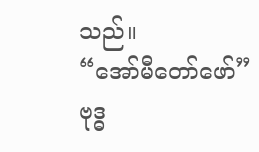သည်။
“အော်မီတော်ဖော်”
ဗုဒ္ဓ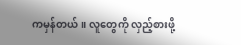ကမှန်တယ်။ လူတွေကို လှည့်စားဖို့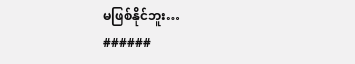မဖြစ်နိုင်ဘူး…
######